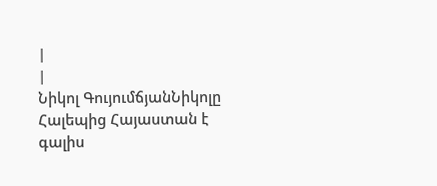|
|
Նիկոլ ԳույումճյանՆիկոլը Հալեպից Հայաստան է գալիս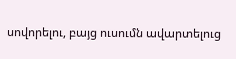սովորելու, բայց ուսումն ավարտելուց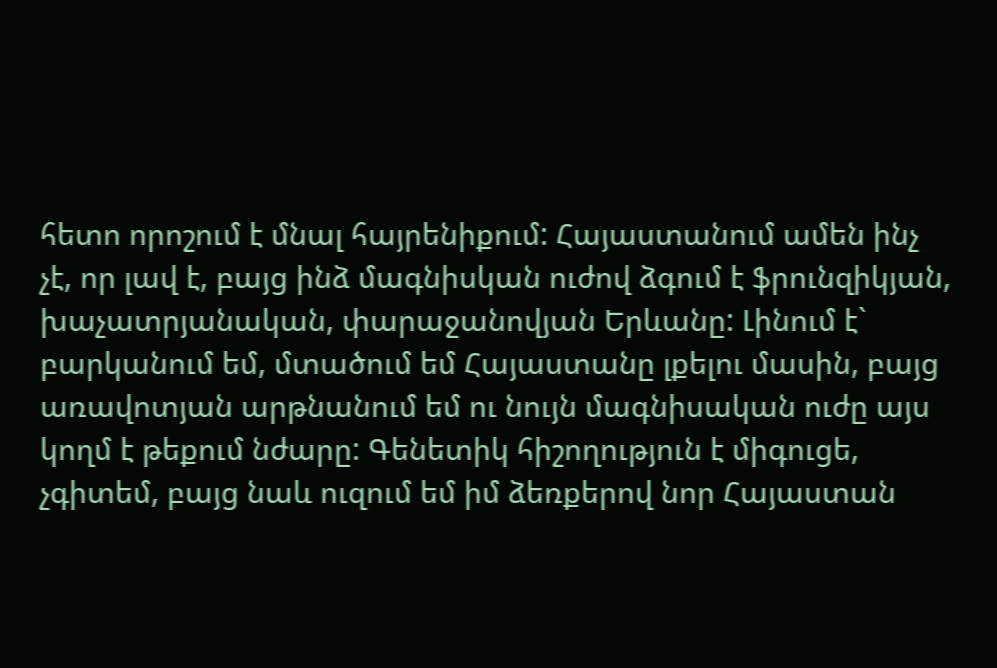հետո որոշում է մնալ հայրենիքում: Հայաստանում ամեն ինչ չէ, որ լավ է, բայց ինձ մագնիսկան ուժով ձգում է ֆրունզիկյան, խաչատրյանական, փարաջանովյան Երևանը: Լինում է` բարկանում եմ, մտածում եմ Հայաստանը լքելու մասին, բայց առավոտյան արթնանում եմ ու նույն մագնիսական ուժը այս կողմ է թեքում նժարը: Գենետիկ հիշողություն է միգուցե, չգիտեմ, բայց նաև ուզում եմ իմ ձեռքերով նոր Հայաստան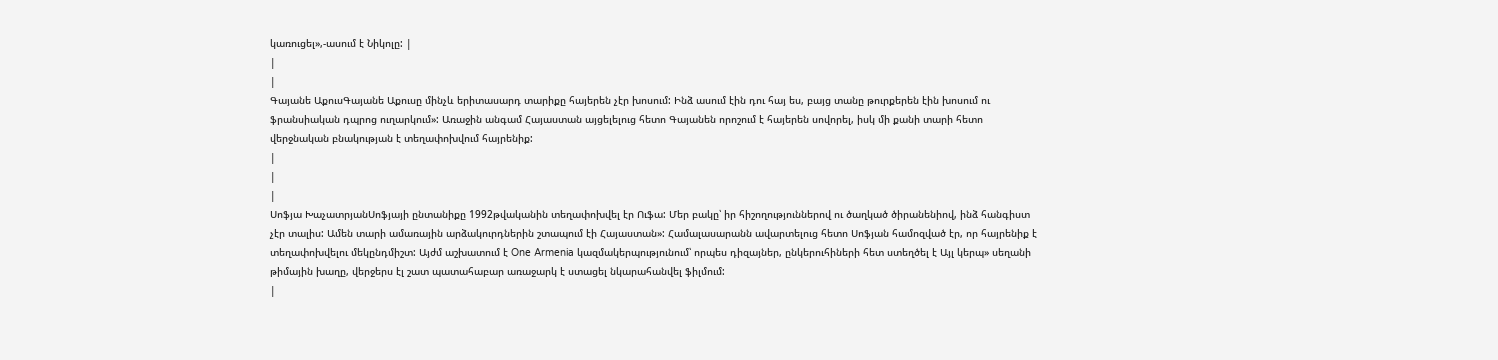կառուցել»,-ասում է Նիկոլը: |
|
|
Գայանե ԱքուսԳայանե Աքուսը մինչև երիտասարդ տարիքը հայերեն չէր խոսում: Ինձ ասում էին դու հայ ես, բայց տանը թուրքերեն էին խոսում ու ֆրանսիական դպրոց ուղարկում»: Առաջին անգամ Հայաստան այցելելուց հետո Գայանեն որոշում է հայերեն սովորել, իսկ մի քանի տարի հետո վերջնական բնակության է տեղափոխվում հայրենիք:
|
|
|
Սոֆյա ԽաչատրյանՍոֆյայի ընտանիքը 1992թվականին տեղափոխվել էր Ուֆա: Մեր բակը՝ իր հիշողություններով ու ծաղկած ծիրանենիով, ինձ հանգիստ չէր տալիս: Ամեն տարի ամառային արձակուրդներին շտապում էի Հայաստան»: Համալասարանն ավարտելուց հետո Սոֆյան համոզված էր, որ հայրենիք է տեղափոխվելու մեկընդմիշտ: Այժմ աշխատում է One Armenia կազմակերպությունում՝ որպես դիզայներ, ընկերուհիների հետ ստեղծել է Այլ կերպ» սեղանի թիմային խաղը, վերջերս էլ շատ պատահաբար առաջարկ է ստացել նկարահանվել ֆիլմում:
|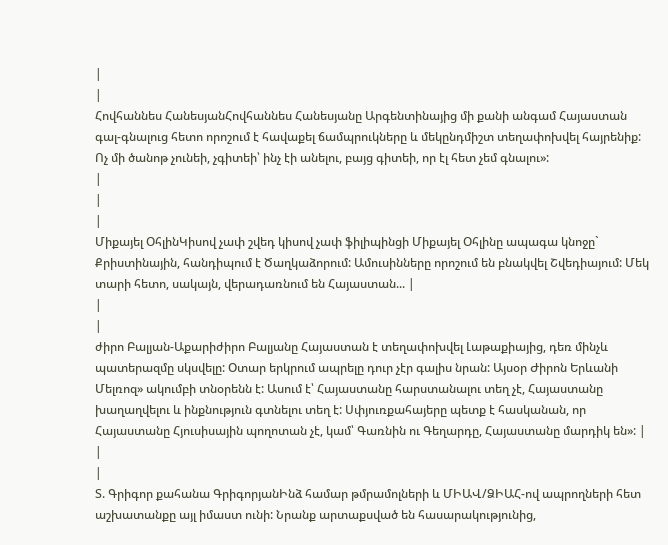|
|
Հովհաննես ՀանեսյանՀովհաննես Հանեսյանը Արգենտինայից մի քանի անգամ Հայաստան գալ-գնալուց հետո որոշում է հավաքել ճամպրուկները և մեկընդմիշտ տեղափոխվել հայրենիք: Ոչ մի ծանոթ չունեի, չգիտեի՝ ինչ էի անելու, բայց գիտեի, որ էլ հետ չեմ գնալու»:
|
|
|
Միքայել ՕհլինԿիսով չափ շվեդ կիսով չափ ֆիլիպինցի Միքայել Օհլինը ապագա կնոջը` Քրիստինային, հանդիպում է Ծաղկաձորում: Ամուսինները որոշում են բնակվել Շվեդիայում: Մեկ տարի հետո, սակայն, վերադառնում են Հայաստան... |
|
|
ժիրո Բալյան-Աքարիժիրո Բալյանը Հայաստան է տեղափոխվել Լաթաքիայից, դեռ մինչև պատերազմը սկսվելը: Oտար երկրում ապրելը դուր չէր գալիս նրան: Այսօր Ժիրոն Երևանի Մելռոզ» ակումբի տնօրենն է: Ասում է՝ Հայաստանը հարստանալու տեղ չէ, Հայաստանը խաղաղվելու և ինքնություն գտնելու տեղ է: Սփյուռքահայերը պետք է հասկանան, որ Հայաստանը Հյուսիսային պողոտան չէ, կամ՝ Գառնին ու Գեղարդը, Հայաստանը մարդիկ են»: |
|
|
Տ. Գրիգոր քահանա ԳրիգորյանԻնձ համար թմրամոլների և ՄԻԱՎ/ՁԻԱՀ-ով ապրողների հետ աշխատանքը այլ իմաստ ունի: Նրանք արտաքսված են հասարակությունից,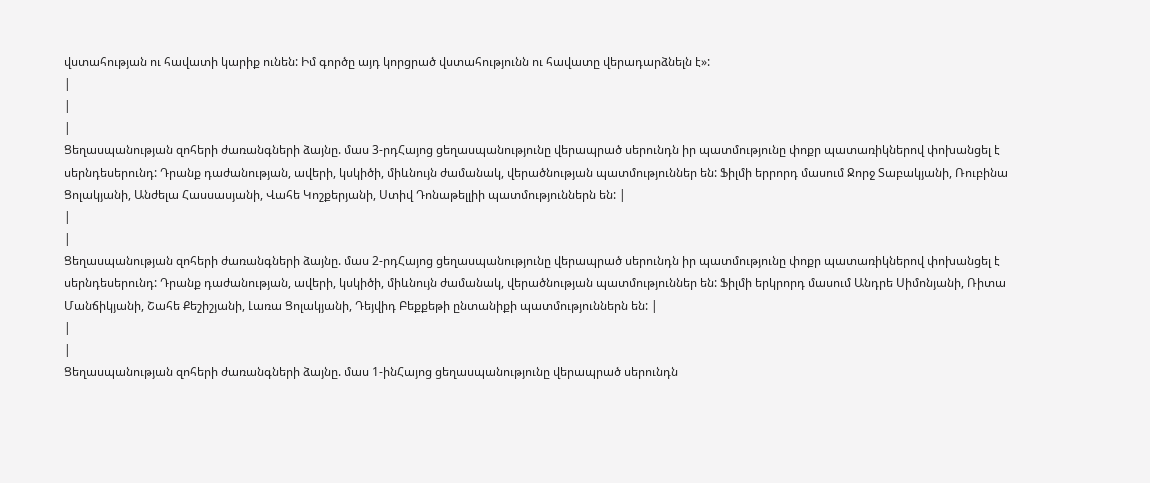վստահության ու հավատի կարիք ունեն: Իմ գործը այդ կորցրած վստահությունն ու հավատը վերադարձնելն է»:
|
|
|
Ցեղասպանության զոհերի ժառանգների ձայնը. մաս 3-րդՀայոց ցեղասպանությունը վերապրած սերունդն իր պատմությունը փոքր պատառիկներով փոխանցել է սերնդեսերունդ: Դրանք դաժանության, ավերի, կսկիծի, միևնույն ժամանակ, վերածնության պատմություններ են: Ֆիլմի երրորդ մասում Ջորջ Տաբակյանի, Ռուբինա Ցոլակյանի, Անժելա Հասսասյանի, Վահե Կոշքերյանի, Ստիվ Դոնաթելլիի պատմություններն են: |
|
|
Ցեղասպանության զոհերի ժառանգների ձայնը. մաս 2-րդՀայոց ցեղասպանությունը վերապրած սերունդն իր պատմությունը փոքր պատառիկներով փոխանցել է սերնդեսերունդ: Դրանք դաժանության, ավերի, կսկիծի, միևնույն ժամանակ, վերածնության պատմություններ են: Ֆիլմի երկրորդ մասում Անդրե Սիմոնյանի, Ռիտա Մանճիկյանի, Շահե Քեշիշյանի, Լառա Ցոլակյանի, Դեյվիդ Բեքքեթի ընտանիքի պատմություններն են: |
|
|
Ցեղասպանության զոհերի ժառանգների ձայնը. մաս 1-ինՀայոց ցեղասպանությունը վերապրած սերունդն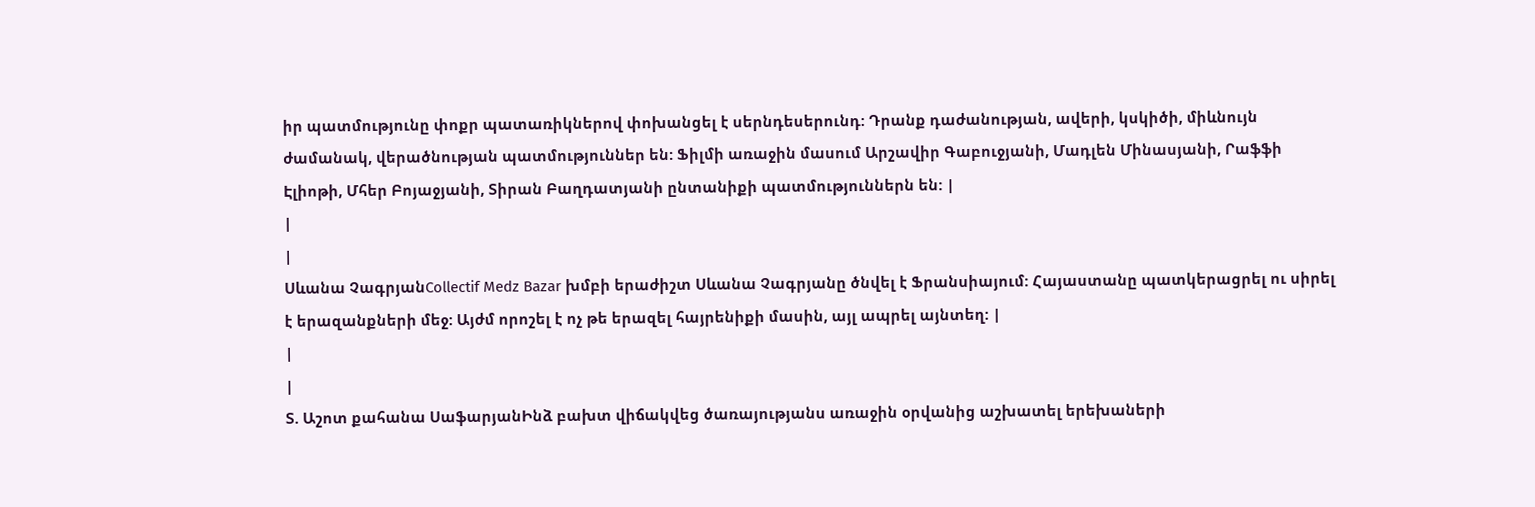իր պատմությունը փոքր պատառիկներով փոխանցել է սերնդեսերունդ: Դրանք դաժանության, ավերի, կսկիծի, միևնույն ժամանակ, վերածնության պատմություններ են: Ֆիլմի առաջին մասում Արշավիր Գաբուջյանի, Մադլեն Մինասյանի, Րաֆֆի Էլիոթի, Մհեր Բոյաջյանի, Տիրան Բաղդատյանի ընտանիքի պատմություններն են: |
|
|
Սևանա ՉագրյանCollectif Medz Bazar խմբի երաժիշտ Սևանա Չագրյանը ծնվել է Ֆրանսիայում: Հայաստանը պատկերացրել ու սիրել է երազանքների մեջ: Այժմ որոշել է ոչ թե երազել հայրենիքի մասին, այլ ապրել այնտեղ: |
|
|
Տ. Աշոտ քահանա ՍաֆարյանԻնձ բախտ վիճակվեց ծառայությանս առաջին օրվանից աշխատել երեխաների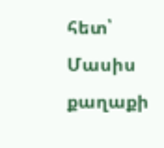հետ՝ Մասիս քաղաքի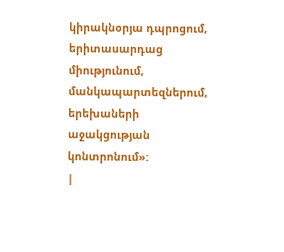կիրակնօրյա դպրոցում, երիտասարդաց միությունում, մանկապարտեզներում, երեխաների աջակցության կոնտրոնում»:
|